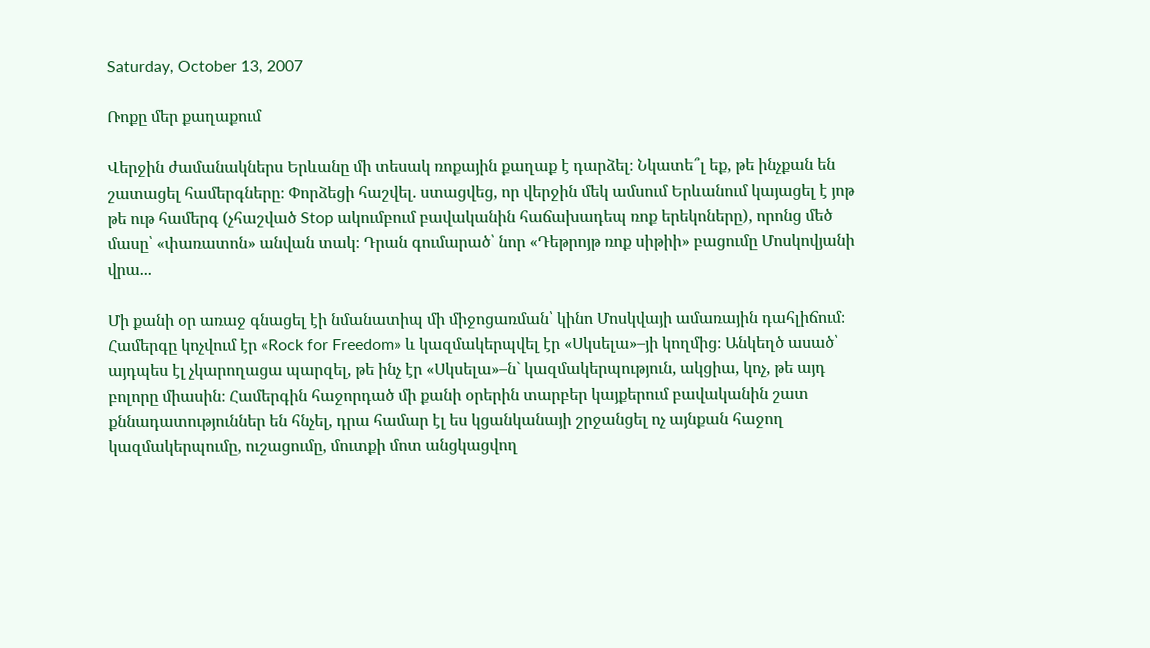Saturday, October 13, 2007

Ռոքը մեր քաղաքում

Վերջին ժամանակներս Երևանը մի տեսակ ռոքային քաղաք է դարձել։ Նկատե՞լ եք, թե ինչքան են շատացել համերգները։ Փորձեցի հաշվել. ստացվեց, որ վերջին մեկ ամսում Երևանում կայացել է յոթ թե ութ համերգ (չհաշված Stop ակումբում բավականին հաճախադեպ ռոք երեկոները), որոնց մեծ մասը՝ «փառատոն» անվան տակ։ Դրան գումարած՝ նոր «Դեթրոյթ ռոք սիթիի» բացումը Մոսկովյանի վրա...

Մի քանի օր առաջ գնացել էի նմանատիպ մի միջոցառման՝ կինո Մոսկվայի ամառային դահլիճում։ Համերգը կոչվում էր «Rock for Freedom» և կազմակերպվել էր «Սկսելա»–յի կողմից։ Անկեղծ ասած՝ այդպես էլ չկարողացա պարզել, թե ինչ էր «Սկսելա»–ն` կազմակերպություն, ակցիա, կոչ, թե այդ բոլորը միասին։ Համերգին հաջորդած մի քանի օրերին տարբեր կայքերում բավականին շատ քննադատություններ են հնչել, դրա համար էլ ես կցանկանայի շրջանցել ոչ այնքան հաջող կազմակերպումը, ուշացումը, մուտքի մոտ անցկացվող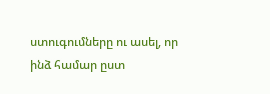ստուգումները ու ասել, որ ինձ համար ըստ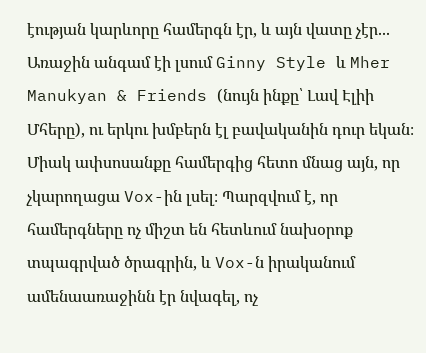էության կարևորը համերգն էր, և այն վատը չէր... Առաջին անգամ էի լսում Ginny Style և Mher Manukyan & Friends (նույն ինքը՝ Լավ Էլիի Մհերը), ու երկու խմբերն էլ բավականին դուր եկան։ Միակ ափսոսանքը համերգից հետո մնաց այն, որ չկարողացա Vox-ին լսել։ Պարզվում է, որ համերգները ոչ միշտ են հետևում նախօրոք տպագրված ծրագրին, և Vox-ն իրականում ամենաառաջինն էր նվագել, ոչ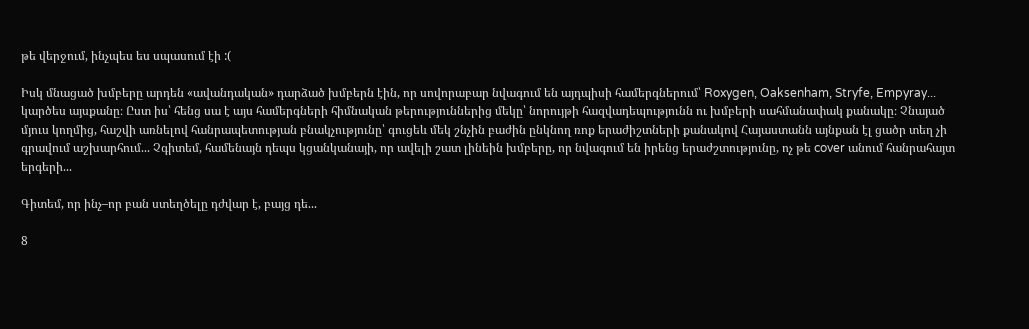թե վերջում, ինչպես ես սպասում էի :(

Իսկ մնացած խմբերը արդեն «ավանդական» դարձած խմբերն էին, որ սովորաբար նվագում են այդպիսի համերգներում՝ Roxygen, Oaksenham, Stryfe, Empyray... կարծես այսքանը։ Ըստ իս՝ հենց սա է այս համերգների հիմնական թերություններից մեկը՝ նորույթի հազվադեպությունն ու խմբերի սահմանափակ քանակը։ Չնայած մյուս կողմից, հաշվի առնելով հանրապետության բնակչությունը՝ գուցեև մեկ շնչին բաժին ընկնող ռոք երաժիշտների քանակով Հայաստանն այնքան էլ ցածր տեղ չի գրավում աշխարհում... Չգիտեմ, համենայն դեպս կցանկանայի, որ ավելի շատ լինեին խմբերը, որ նվագում են իրենց երաժշտությունը, ոչ թե cover անում հանրահայտ երգերի...

Գիտեմ, որ ինչ–որ բան ստեղծելը դժվար է, բայց դե...

8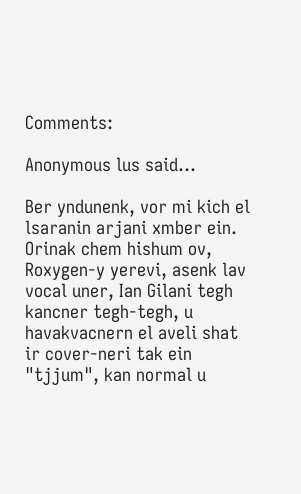Comments:

Anonymous lus said...

Ber yndunenk, vor mi kich el lsaranin arjani xmber ein. Orinak chem hishum ov, Roxygen-y yerevi, asenk lav vocal uner, Ian Gilani tegh kancner tegh-tegh, u havakvacnern el aveli shat ir cover-neri tak ein "tjjum", kan normal u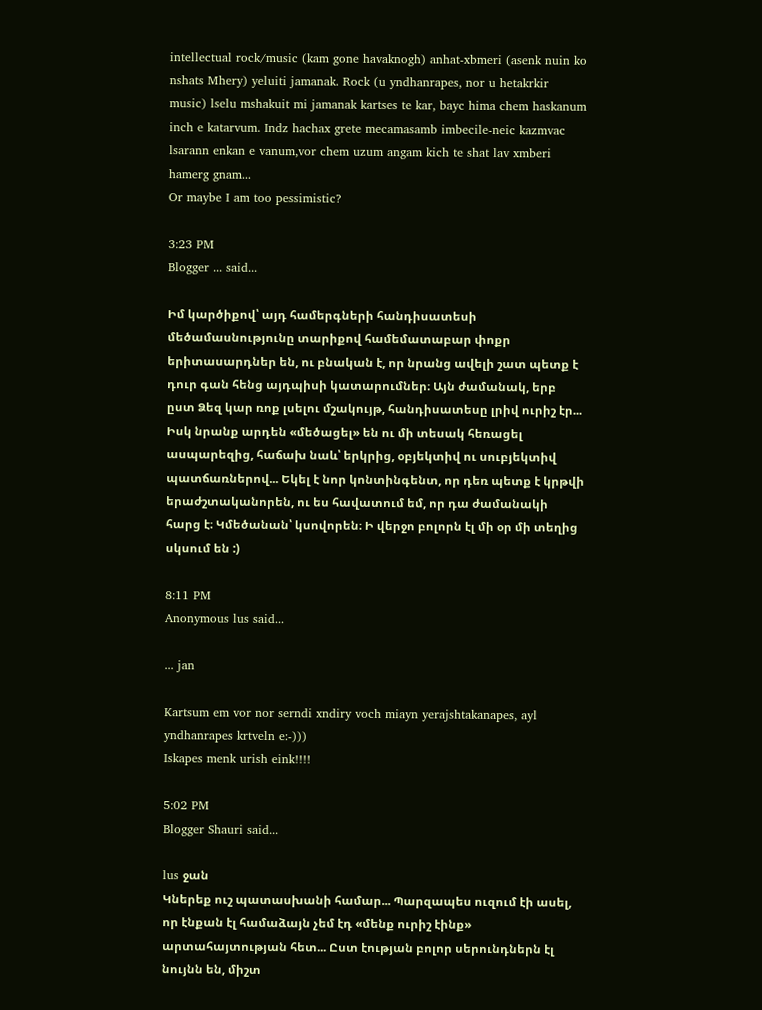intellectual rock/music (kam gone havaknogh) anhat-xbmeri (asenk nuin ko nshats Mhery) yeluiti jamanak. Rock (u yndhanrapes, nor u hetakrkir music) lselu mshakuit mi jamanak kartses te kar, bayc hima chem haskanum inch e katarvum. Indz hachax grete mecamasamb imbecile-neic kazmvac lsarann enkan e vanum,vor chem uzum angam kich te shat lav xmberi hamerg gnam...
Or maybe I am too pessimistic?

3:23 PM
Blogger ... said...

Իմ կարծիքով՝ այդ համերգների հանդիսատեսի մեծամասնությունը տարիքով համեմատաբար փոքր երիտասարդներ են, ու բնական է, որ նրանց ավելի շատ պետք է դուր գան հենց այդպիսի կատարումներ։ Այն ժամանակ, երբ ըստ Ձեզ կար ռոք լսելու մշակույթ, հանդիսատեսը լրիվ ուրիշ էր... Իսկ նրանք արդեն «մեծացել» են ու մի տեսակ հեռացել ասպարեզից, հաճախ նաև՝ երկրից, օբյեկտիվ ու սուբյեկտիվ պատճառներով... Եկել է նոր կոնտինգենտ, որ դեռ պետք է կրթվի երաժշտականորեն, ու ես հավատում եմ, որ դա ժամանակի հարց է։ Կմեծանան՝ կսովորեն։ Ի վերջո բոլորն էլ մի օր մի տեղից սկսում են :)

8:11 PM
Anonymous lus said...

... jan

Kartsum em vor nor serndi xndiry voch miayn yerajshtakanapes, ayl yndhanrapes krtveln e:-)))
Iskapes menk urish eink!!!!

5:02 PM
Blogger Shauri said...

lus ջան
Կներեք ուշ պատասխանի համար... Պարզապես ուզում էի ասել, որ էնքան էլ համաձայն չեմ էդ «մենք ուրիշ էինք» արտահայտության հետ... Ըստ էության բոլոր սերունդներն էլ նույնն են, միշտ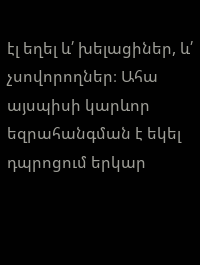էլ եղել և՛ խելացիներ, և՛ չսովորողներ։ Ահա այսպիսի կարևոր եզրահանգման է եկել դպրոցում երկար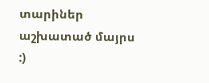տարիներ աշխատած մայրս :)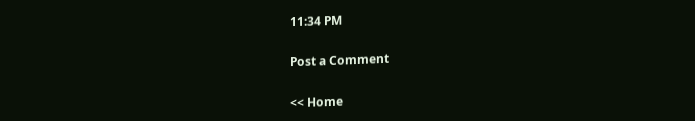11:34 PM

Post a Comment

<< Home